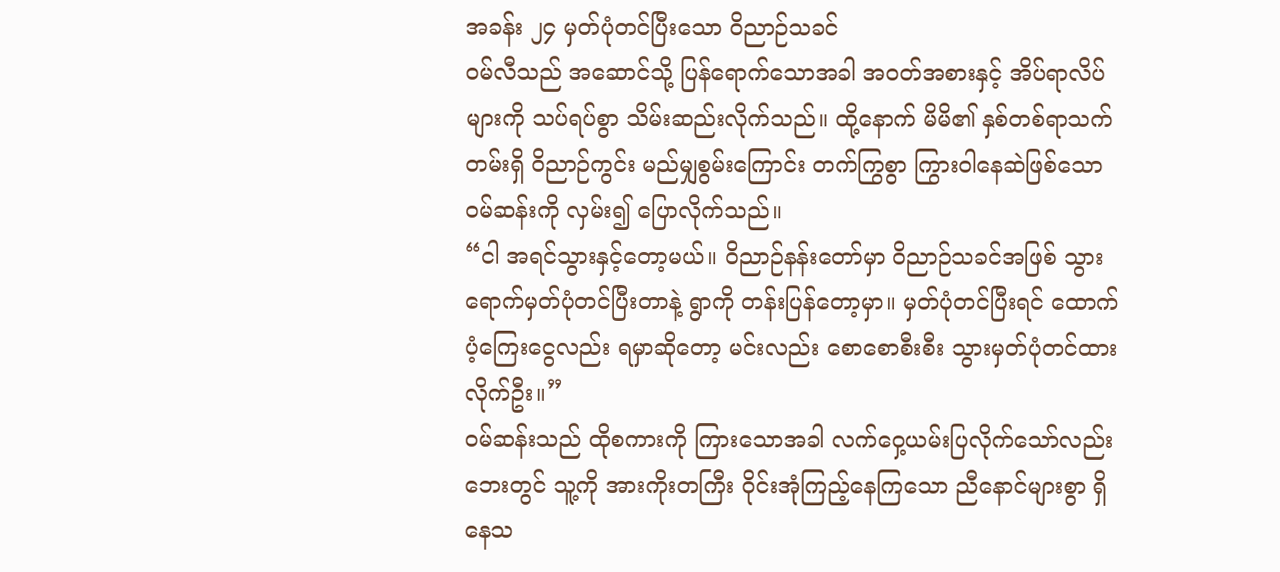အခန်း ၂၄ မှတ်ပုံတင်ပြီးသော ဝိညာဉ်သခင်
ဝမ်လီသည် အဆောင်သို့ ပြန်ရောက်သောအခါ အဝတ်အစားနှင့် အိပ်ရာလိပ်များကို သပ်ရပ်စွာ သိမ်းဆည်းလိုက်သည်။ ထို့နောက် မိမိ၏ နှစ်တစ်ရာသက်တမ်းရှိ ဝိညာဉ်ကွင်း မည်မျှစွမ်းကြောင်း တက်ကြွစွာ ကြွားဝါနေဆဲဖြစ်သော ဝမ်ဆန်းကို လှမ်း၍ ပြောလိုက်သည်။
“ငါ အရင်သွားနှင့်တော့မယ်။ ဝိညာဉ်နန်းတော်မှာ ဝိညာဉ်သခင်အဖြစ် သွားရောက်မှတ်ပုံတင်ပြီးတာနဲ့ ရွာကို တန်းပြန်တော့မှာ။ မှတ်ပုံတင်ပြီးရင် ထောက်ပံ့ကြေးငွေလည်း ရမှာဆိုတော့ မင်းလည်း စောစောစီးစီး သွားမှတ်ပုံတင်ထားလိုက်ဦး။”
ဝမ်ဆန်းသည် ထိုစကားကို ကြားသောအခါ လက်ဝှေ့ယမ်းပြလိုက်သော်လည်း ဘေးတွင် သူ့ကို အားကိုးတကြီး ဝိုင်းအုံကြည့်နေကြသော ညီနောင်များစွာ ရှိနေသ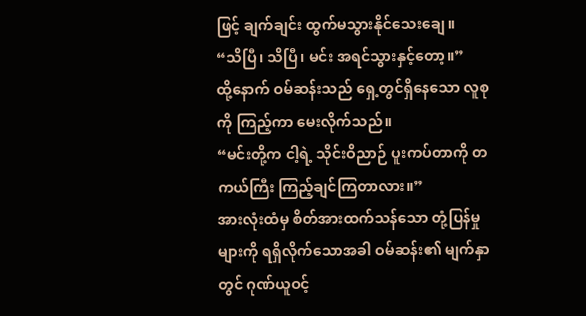ဖြင့် ချက်ချင်း ထွက်မသွားနိုင်သေးချေ။
“သိပြီ၊ သိပြီ၊ မင်း အရင်သွားနှင့်တော့။”
ထို့နောက် ဝမ်ဆန်းသည် ရှေ့တွင်ရှိနေသော လူစုကို ကြည့်ကာ မေးလိုက်သည်။
“မင်းတို့က ငါ့ရဲ့ သိုင်းဝိညာဉ် ပူးကပ်တာကို တကယ်ကြီး ကြည့်ချင်ကြတာလား။”
အားလုံးထံမှ စိတ်အားထက်သန်သော တုံ့ပြန်မှုများကို ရရှိလိုက်သောအခါ ဝမ်ဆန်း၏ မျက်နှာတွင် ဂုဏ်ယူဝင့်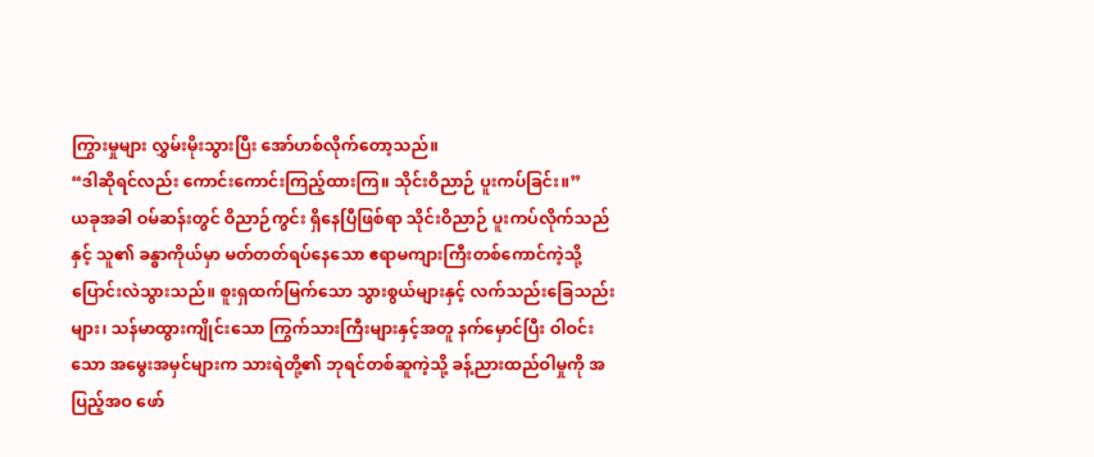ကြွားမှုများ လွှမ်းမိုးသွားပြီး အော်ဟစ်လိုက်တော့သည်။
“ဒါဆိုရင်လည်း ကောင်းကောင်းကြည့်ထားကြ။ သိုင်းဝိညာဉ် ပူးကပ်ခြင်း။”
ယခုအခါ ဝမ်ဆန်းတွင် ဝိညာဉ်ကွင်း ရှိနေပြီဖြစ်ရာ သိုင်းဝိညာဉ် ပူးကပ်လိုက်သည်နှင့် သူ၏ ခန္ဓာကိုယ်မှာ မတ်တတ်ရပ်နေသော ဧရာမကျားကြီးတစ်ကောင်ကဲ့သို့ ပြောင်းလဲသွားသည်။ စူးရှထက်မြက်သော သွားစွယ်များနှင့် လက်သည်းခြေသည်းများ၊ သန်မာထွားကျိုင်းသော ကြွက်သားကြီးများနှင့်အတူ နက်မှောင်ပြီး ဝါဝင်းသော အမွေးအမှင်များက သားရဲတို့၏ ဘုရင်တစ်ဆူကဲ့သို့ ခန့်ညားထည်ဝါမှုကို အပြည့်အဝ ဖော်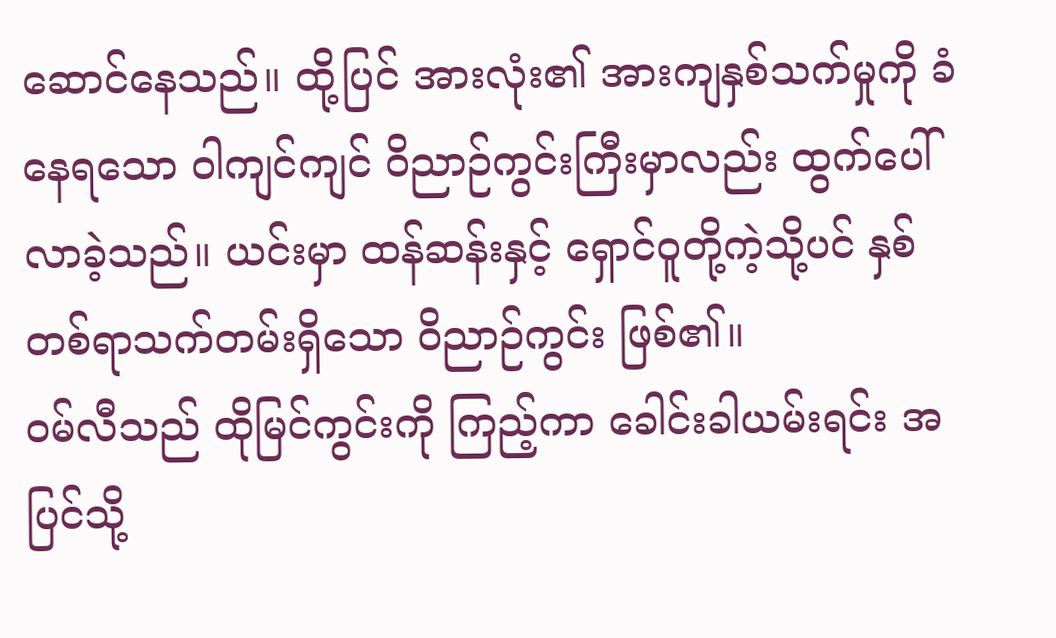ဆောင်နေသည်။ ထို့ပြင် အားလုံး၏ အားကျနှစ်သက်မှုကို ခံနေရသော ဝါကျင်ကျင် ဝိညာဉ်ကွင်းကြီးမှာလည်း ထွက်ပေါ်လာခဲ့သည်။ ယင်းမှာ ထန်ဆန်းနှင့် ရှောင်ဝူတို့ကဲ့သို့ပင် နှစ်တစ်ရာသက်တမ်းရှိသော ဝိညာဉ်ကွင်း ဖြစ်၏။
ဝမ်လီသည် ထိုမြင်ကွင်းကို ကြည့်ကာ ခေါင်းခါယမ်းရင်း အပြင်သို့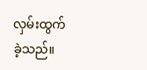လှမ်းထွက်ခဲ့သည်။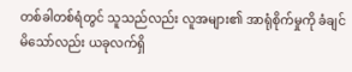တစ်ခါတစ်ရံတွင် သူသည်လည်း လူအများ၏ အာရုံစိုက်မှုကို ခံချင်မိသော်လည်း ယခုလက်ရှိ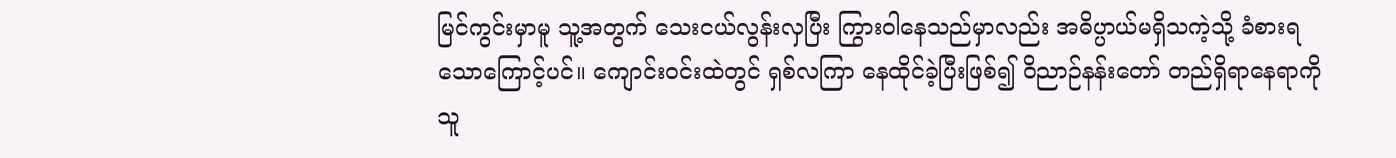မြင်ကွင်းမှာမူ သူ့အတွက် သေးငယ်လွန်းလှပြီး ကြွားဝါနေသည်မှာလည်း အဓိပ္ပာယ်မရှိသကဲ့သို့ ခံစားရသောကြောင့်ပင်။ ကျောင်းဝင်းထဲတွင် ရှစ်လကြာ နေထိုင်ခဲ့ပြီးဖြစ်၍ ဝိညာဉ်နန်းတော် တည်ရှိရာနေရာကို သူ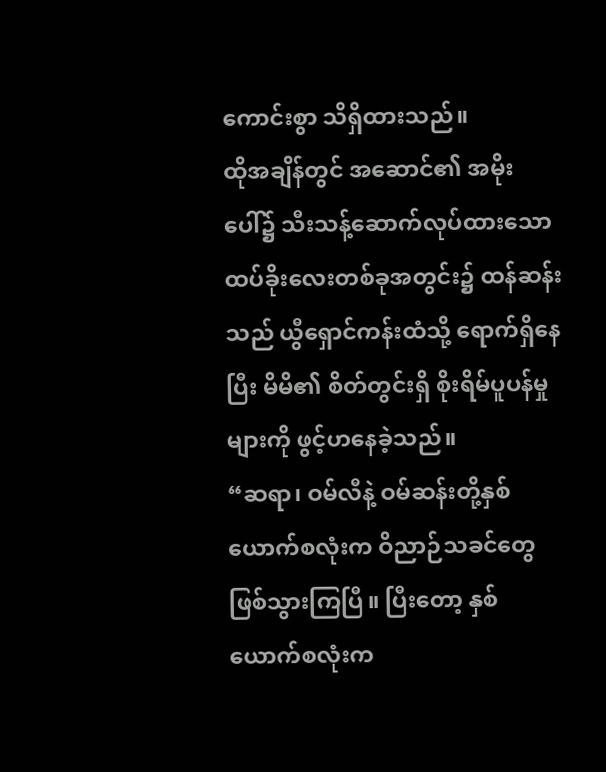ကောင်းစွာ သိရှိထားသည်။
ထိုအချိန်တွင် အဆောင်၏ အမိုးပေါ်၌ သီးသန့်ဆောက်လုပ်ထားသော ထပ်ခိုးလေးတစ်ခုအတွင်း၌ ထန်ဆန်းသည် ယွီရှောင်ကန်းထံသို့ ရောက်ရှိနေပြီး မိမိ၏ စိတ်တွင်းရှိ စိုးရိမ်ပူပန်မှုများကို ဖွင့်ဟနေခဲ့သည်။
“ဆရာ၊ ဝမ်လီနဲ့ ဝမ်ဆန်းတို့နှစ်ယောက်စလုံးက ဝိညာဉ်သခင်တွေ ဖြစ်သွားကြပြီ။ ပြီးတော့ နှစ်ယောက်စလုံးက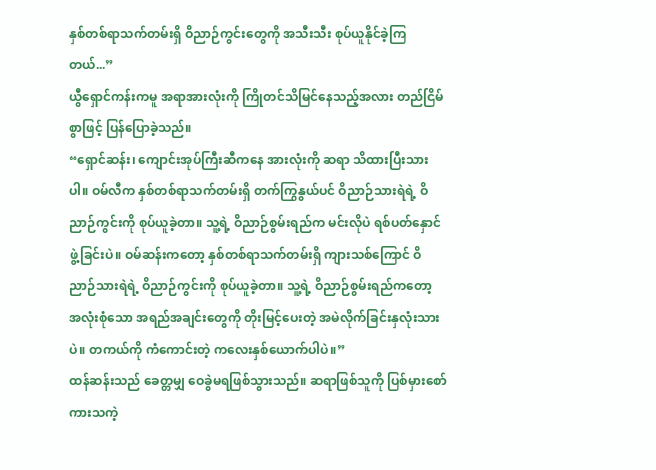နှစ်တစ်ရာသက်တမ်းရှိ ဝိညာဉ်ကွင်းတွေကို အသီးသီး စုပ်ယူနိုင်ခဲ့ကြတယ်...”
ယွီရှောင်ကန်းကမူ အရာအားလုံးကို ကြိုတင်သိမြင်နေသည့်အလား တည်ငြိမ်စွာဖြင့် ပြန်ပြောခဲ့သည်။
“ရှောင်ဆန်း၊ ကျောင်းအုပ်ကြီးဆီကနေ အားလုံးကို ဆရာ သိထားပြီးသားပါ။ ဝမ်လီက နှစ်တစ်ရာသက်တမ်းရှိ တက်ကြွနွယ်ပင် ဝိညာဉ်သားရဲရဲ့ ဝိညာဉ်ကွင်းကို စုပ်ယူခဲ့တာ။ သူ့ရဲ့ ဝိညာဉ်စွမ်းရည်က မင်းလိုပဲ ရစ်ပတ်နှောင်ဖွဲ့ခြင်းပဲ။ ဝမ်ဆန်းကတော့ နှစ်တစ်ရာသက်တမ်းရှိ ကျားသစ်ကြောင် ဝိညာဉ်သားရဲရဲ့ ဝိညာဉ်ကွင်းကို စုပ်ယူခဲ့တာ။ သူ့ရဲ့ ဝိညာဉ်စွမ်းရည်ကတော့ အလုံးစုံသော အရည်အချင်းတွေကို တိုးမြင့်ပေးတဲ့ အမဲလိုက်ခြင်းနှလုံးသားပဲ။ တကယ်ကို ကံကောင်းတဲ့ ကလေးနှစ်ယောက်ပါပဲ။”
ထန်ဆန်းသည် ခေတ္တမျှ ဝေခွဲမရဖြစ်သွားသည်။ ဆရာဖြစ်သူကို ပြစ်မှားစော်ကားသကဲ့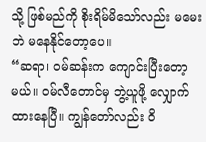သို့ ဖြစ်မည်ကို စိုးရိမ်မိသော်လည်း မမေးဘဲ မနေနိုင်တော့ပေ။
“ဆရာ၊ ဝမ်ဆန်းက ကျောင်းပြီးတော့မယ်။ ဝမ်လီတောင်မှ ဘွဲ့ယူဖို့ လျှောက်ထားနေပြီ။ ကျွန်တော်လည်း ဝိ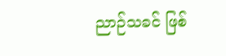ညာဉ်သခင် ဖြစ်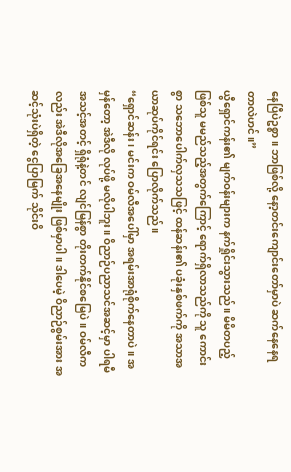နေပြီပဲဥစ္စာ။ ဘာဖြစ်လို့ နော့တင်းကျောင်းတော်မှာပဲ ဆက်နေနေရတာလဲဟင်။”
ယွီရှောင်ကန်း၏ မျက်ဝန်းများက နက်ရှိုင်းသွားသည်။ မိမိတပည့် ဖြစ်သူ မမည်သည့်အတွက်ကြောင့် ရောက်ရှိလာသည်ကို သူ ကောင်းစွာ သဘောပေါက်လှသသဖြင့် ထန်ဆန်း၏ ပခုံးနှစ်ဖက်ကို အသာအယာဆုပ်ကိုင်ရင်း ပြောလိုက်သည်။
“ရှောင်ဆန်း၊ မင်းက ဝမ်လီအပေါ်မှာ အရမ်းအာရုံစိုက်နေတာပဲ။ အမှန်တော့ အဲဒီလို လုပ်ဖို့ မလိုပါဘူး။ ဝိညာဉ်ပညာသင်အဆင့်မှာ ပါရမီ အသင့်အတင့် ရှိရုံနဲ့တင် လျင်မြန်စွာ တိုးတက်နိုင်စမြေပဲ။ ဝမ်လီကလည်း အဲဒီလိုအခြေအနေမျိုး ဖြစ်မှာပါ။ ဒါပေမဲ့ ဝိညာဉ်စွမ်းအား အဆင့်သုံးပဲရှိတဲ့ ငွေပြာမြက် သိုင်းဝိ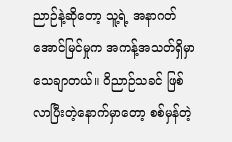ညာဉ်နဲ့ဆိုတော့ သူ့ရဲ့ အနာဂတ်အောင်မြင်မှုက အကန့်အသတ်ရှိမှာ သေချာတယ်။ ဝိညာဉ်သခင် ဖြစ်လာပြီးတဲ့နောက်မှာတော့ စစ်မှန်တဲ့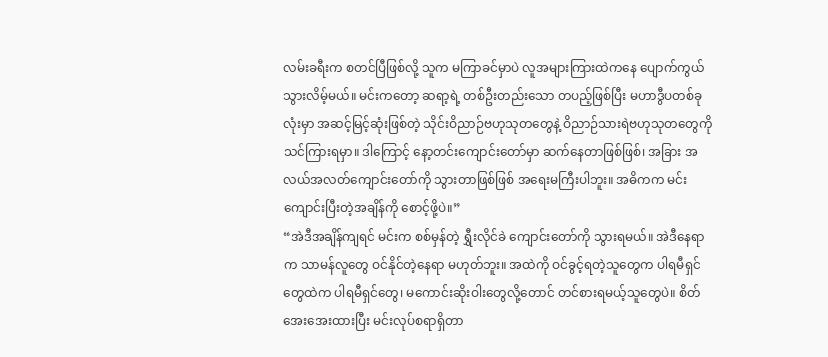လမ်းခရီးက စတင်ပြီဖြစ်လို့ သူက မကြာခင်မှာပဲ လူအများကြားထဲကနေ ပျောက်ကွယ်သွားလိမ့်မယ်။ မင်းကတော့ ဆရာ့ရဲ့ တစ်ဦးတည်းသော တပည့်ဖြစ်ပြီး မဟာဒွီပတစ်ခုလုံးမှာ အဆင့်မြင့်ဆုံးဖြစ်တဲ့ သိုင်းဝိညာဉ်ဗဟုသုတတွေနဲ့ ဝိညာဉ်သားရဲဗဟုသုတတွေကို သင်ကြားရမှာ။ ဒါကြောင့် နော့တင်းကျောင်းတော်မှာ ဆက်နေတာဖြစ်ဖြစ်၊ အခြား အလယ်အလတ်ကျောင်းတော်ကို သွားတာဖြစ်ဖြစ် အရေးမကြီးပါဘူး။ အဓိကက မင်းကျောင်းပြီးတဲ့အချိန်ကို စောင့်ဖို့ပဲ။”
“အဲဒီအချိန်ကျရင် မင်းက စစ်မှန်တဲ့ ရွှီးလိုင်ခဲ ကျောင်းတော်ကို သွားရမယ်။ အဲဒီနေရာက သာမန်လူတွေ ဝင်နိုင်တဲ့နေရာ မဟုတ်ဘူး။ အထဲကို ဝင်ခွင့်ရတဲ့သူတွေက ပါရမီရှင်တွေထဲက ပါရမီရှင်တွေ၊ မကောင်းဆိုးဝါးတွေလို့တောင် တင်စားရမယ့်သူတွေပဲ။ စိတ်အေးအေးထားပြီး မင်းလုပ်စရာရှိတာ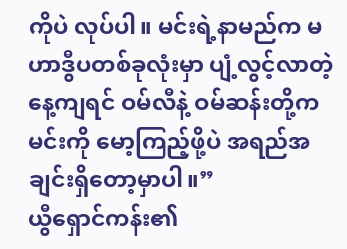ကိုပဲ လုပ်ပါ။ မင်းရဲ့နာမည်က မဟာဒွီပတစ်ခုလုံးမှာ ပျံ့လွင့်လာတဲ့နေ့ကျရင် ဝမ်လီနဲ့ ဝမ်ဆန်းတို့က မင်းကို မော့ကြည့်ဖို့ပဲ အရည်အချင်းရှိတော့မှာပါ။”
ယွီရှောင်ကန်း၏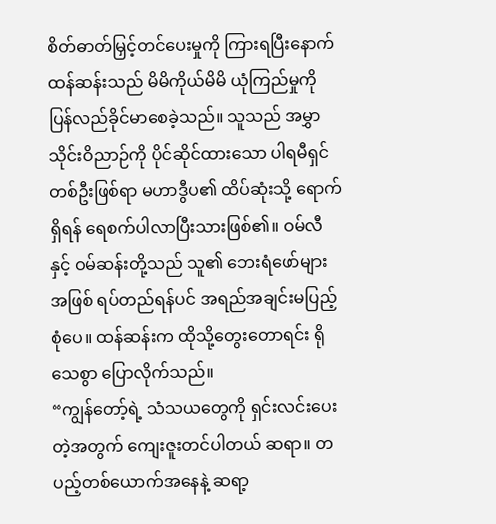စိတ်ဓာတ်မြှင့်တင်ပေးမှုကို ကြားရပြီးနောက် ထန်ဆန်းသည် မိမိကိုယ်မိမိ ယုံကြည်မှုကို ပြန်လည်ခိုင်မာစေခဲ့သည်။ သူသည် အမွှာသိုင်းဝိညာဉ်ကို ပိုင်ဆိုင်ထားသော ပါရမီရှင်တစ်ဦးဖြစ်ရာ မဟာဒွီပ၏ ထိပ်ဆုံးသို့ ရောက်ရှိရန် ရေစက်ပါလာပြီးသားဖြစ်၏။ ဝမ်လီနှင့် ဝမ်ဆန်းတို့သည် သူ၏ ဘေးရံဖော်များအဖြစ် ရပ်တည်ရန်ပင် အရည်အချင်းမပြည့်စုံပေ။ ထန်ဆန်းက ထိုသို့တွေးတောရင်း ရိုသေစွာ ပြောလိုက်သည်။
“ကျွန်တော့်ရဲ့ သံသယတွေကို ရှင်းလင်းပေးတဲ့အတွက် ကျေးဇူးတင်ပါတယ် ဆရာ။ တပည့်တစ်ယောက်အနေနဲ့ ဆရာ့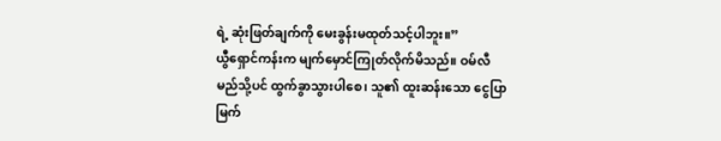ရဲ့ ဆုံးဖြတ်ချက်ကို မေးခွန်းမထုတ်သင့်ပါဘူး။”
ယွီရှောင်ကန်းက မျက်မှောင်ကြုတ်လိုက်မိသည်။ ဝမ်လီ မည်သို့ပင် ထွက်ခွာသွားပါစေ၊ သူ၏ ထူးဆန်းသော ငွေပြာမြက်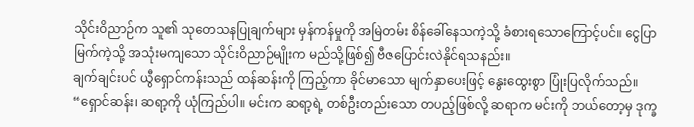သိုင်းဝိညာဉ်က သူ၏ သုတေသနပြုချက်များ မှန်ကန်မှုကို အမြဲတမ်း စိန်ခေါ်နေသကဲ့သို့ ခံစားရသောကြောင့်ပင်။ ငွေပြာမြက်ကဲ့သို့ အသုံးမကျသော သိုင်းဝိညာဉ်မျိုးက မည်သို့ဖြစ်၍ ဗီဇပြောင်းလဲနိုင်ရသနည်း။
ချက်ချင်းပင် ယွီရှောင်ကန်းသည် ထန်ဆန်းကို ကြည့်ကာ ခိုင်မာသော မျက်နှာပေးဖြင့် နွေးထွေးစွာ ပြုံးပြလိုက်သည်။
“ရှောင်ဆန်း၊ ဆရာ့ကို ယုံကြည်ပါ။ မင်းက ဆရာ့ရဲ့ တစ်ဦးတည်းသော တပည့်ဖြစ်လို့ ဆရာက မင်းကို ဘယ်တော့မှ ဒုက္ခ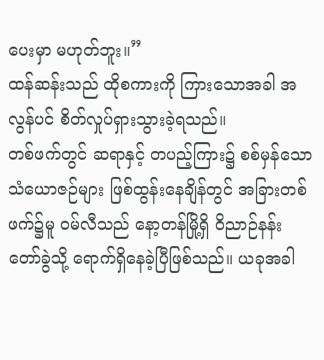ပေးမှာ မဟုတ်ဘူး။”
ထန်ဆန်းသည် ထိုစကားကို ကြားသောအခါ အလွန်ပင် စိတ်လှုပ်ရှားသွားခဲ့ရသည်။
တစ်ဖက်တွင် ဆရာနှင့် တပည့်ကြား၌ စစ်မှန်သော သံယောဇဉ်များ ဖြစ်ထွန်းနေချိန်တွင် အခြားတစ်ဖက်၌မူ ဝမ်လီသည် နော့တန်မြို့ရှိ ဝိညာဉ်နန်းတော်ခွဲသို့ ရောက်ရှိနေခဲ့ပြီဖြစ်သည်။ ယခုအခါ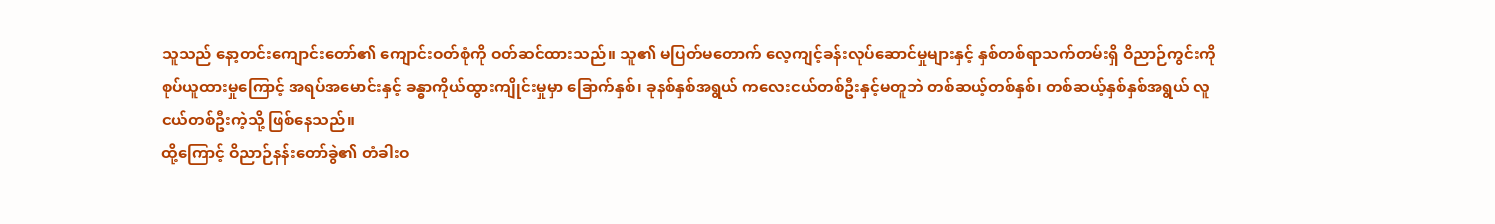သူသည် နော့တင်းကျောင်းတော်၏ ကျောင်းဝတ်စုံကို ဝတ်ဆင်ထားသည်။ သူ၏ မပြတ်မတောက် လေ့ကျင့်ခန်းလုပ်ဆောင်မှုများနှင့် နှစ်တစ်ရာသက်တမ်းရှိ ဝိညာဉ်ကွင်းကို စုပ်ယူထားမှုကြောင့် အရပ်အမောင်းနှင့် ခန္ဓာကိုယ်ထွားကျိုင်းမှုမှာ ခြောက်နှစ်၊ ခုနစ်နှစ်အရွယ် ကလေးငယ်တစ်ဦးနှင့်မတူဘဲ တစ်ဆယ့်တစ်နှစ်၊ တစ်ဆယ့်နှစ်နှစ်အရွယ် လူငယ်တစ်ဦးကဲ့သို့ ဖြစ်နေသည်။
ထို့ကြောင့် ဝိညာဉ်နန်းတော်ခွဲ၏ တံခါးဝ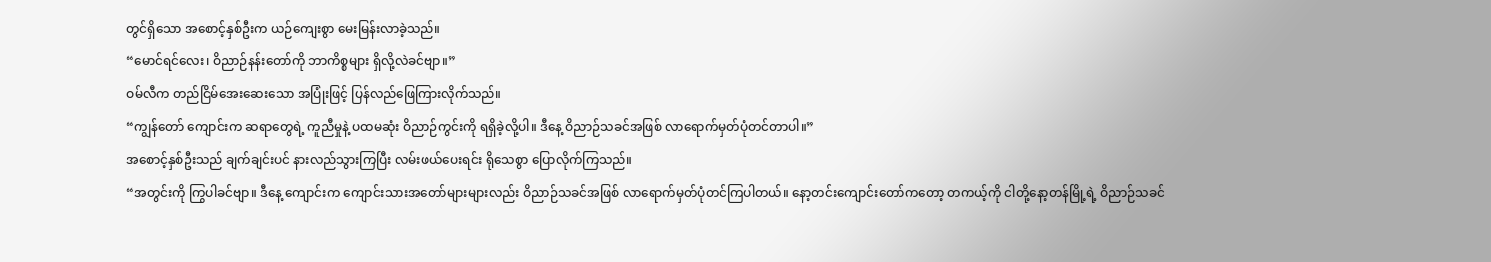တွင်ရှိသော အစောင့်နှစ်ဦးက ယဉ်ကျေးစွာ မေးမြန်းလာခဲ့သည်။
“မောင်ရင်လေး၊ ဝိညာဉ်နန်းတော်ကို ဘာကိစ္စများ ရှိလို့လဲခင်ဗျာ။”
ဝမ်လီက တည်ငြိမ်အေးဆေးသော အပြုံးဖြင့် ပြန်လည်ဖြေကြားလိုက်သည်။
“ကျွန်တော် ကျောင်းက ဆရာတွေရဲ့ ကူညီမှုနဲ့ ပထမဆုံး ဝိညာဉ်ကွင်းကို ရရှိခဲ့လို့ပါ။ ဒီနေ့ ဝိညာဉ်သခင်အဖြစ် လာရောက်မှတ်ပုံတင်တာပါ။”
အစောင့်နှစ်ဦးသည် ချက်ချင်းပင် နားလည်သွားကြပြီး လမ်းဖယ်ပေးရင်း ရိုသေစွာ ပြောလိုက်ကြသည်။
“အတွင်းကို ကြွပါခင်ဗျာ။ ဒီနေ့ ကျောင်းက ကျောင်းသားအတော်များများလည်း ဝိညာဉ်သခင်အဖြစ် လာရောက်မှတ်ပုံတင်ကြပါတယ်။ နော့တင်းကျောင်းတော်ကတော့ တကယ့်ကို ငါတို့နော့တန်မြို့ရဲ့ ဝိညာဉ်သခင်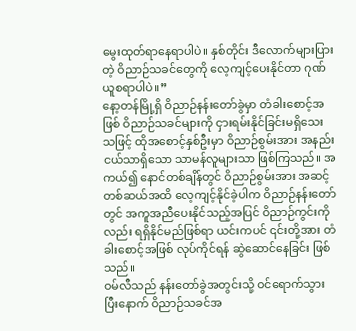မွေးထုတ်ရာနေရာပါပဲ။ နှစ်တိုင်း ဒီလောက်များပြားတဲ့ ဝိညာဉ်သခင်တွေကို လေ့ကျင့်ပေးနိုင်တာ ဂုဏ်ယူစရာပါပဲ။”
နော့တန်မြို့ရှိ ဝိညာဉ်နန်းတော်ခွဲမှာ တံခါးစောင့်အဖြစ် ဝိညာဉ်သခင်များကို ငှားရမ်းနိုင်ခြင်းမရှိသေးသဖြင့် ထိုအစောင့်နှစ်ဦးမှာ ဝိညာဉ်စွမ်းအား အနည်းငယ်သာရှိသော သာမန်လူများသာ ဖြစ်ကြသည်။ အကယ်၍ နောင်တစ်ချိန်တွင် ဝိညာဉ်စွမ်းအား အဆင့်တစ်ဆယ်အထိ လေ့ကျင့်နိုင်ခဲ့ပါက ဝိညာဉ်နန်းတော်တွင် အကူအညီပေးနိုင်သည့်အပြင် ဝိညာဉ်ကွင်းကိုလည်း ရရှိနိုင်မည်ဖြစ်ရာ ယင်းကပင် ၎င်းတို့အား တံခါးစောင့်အဖြစ် လုပ်ကိုင်ရန် ဆွဲဆောင်နေခြင်း ဖြစ်သည်။
ဝမ်လီသည် နန်းတော်ခွဲအတွင်းသို့ ဝင်ရောက်သွားပြီးနောက် ဝိညာဉ်သခင်အ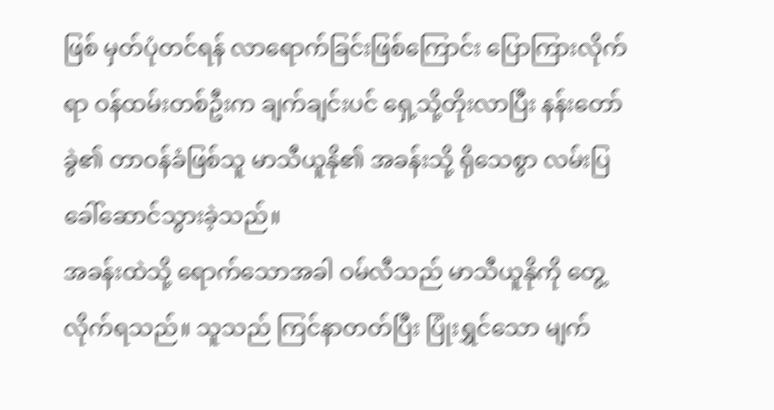ဖြစ် မှတ်ပုံတင်ရန် လာရောက်ခြင်းဖြစ်ကြောင်း ပြောကြားလိုက်ရာ ဝန်ထမ်းတစ်ဦးက ချက်ချင်းပင် ရှေ့သို့တိုးလာပြီး နန်းတော်ခွဲ၏ တာဝန်ခံဖြစ်သူ မာသီယူနို၏ အခန်းသို့ ရိုသေစွာ လမ်းပြခေါ်ဆောင်သွားခဲ့သည်။
အခန်းထဲသို့ ရောက်သောအခါ ဝမ်လီသည် မာသီယူနိုကို တွေ့လိုက်ရသည်။ သူသည် ကြင်နာတတ်ပြီး ပြုံးရွှင်သော မျက်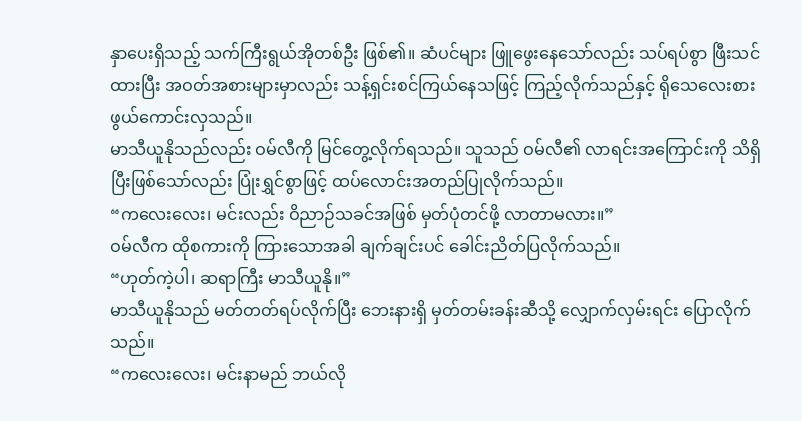နှာပေးရှိသည့် သက်ကြီးရွယ်အိုတစ်ဦး ဖြစ်၏။ ဆံပင်များ ဖြူဖွေးနေသော်လည်း သပ်ရပ်စွာ ဖြီးသင်ထားပြီး အဝတ်အစားများမှာလည်း သန့်ရှင်းစင်ကြယ်နေသဖြင့် ကြည့်လိုက်သည်နှင့် ရိုသေလေးစားဖွယ်ကောင်းလှသည်။
မာသီယူနိုသည်လည်း ဝမ်လီကို မြင်တွေ့လိုက်ရသည်။ သူသည် ဝမ်လီ၏ လာရင်းအကြောင်းကို သိရှိပြီးဖြစ်သော်လည်း ပြုံးရွှင်စွာဖြင့် ထပ်လောင်းအတည်ပြုလိုက်သည်။
“ကလေးလေး၊ မင်းလည်း ဝိညာဉ်သခင်အဖြစ် မှတ်ပုံတင်ဖို့ လာတာမလား။”
ဝမ်လီက ထိုစကားကို ကြားသောအခါ ချက်ချင်းပင် ခေါင်းညိတ်ပြလိုက်သည်။
“ဟုတ်ကဲ့ပါ၊ ဆရာကြီး မာသီယူနို။”
မာသီယူနိုသည် မတ်တတ်ရပ်လိုက်ပြီး ဘေးနားရှိ မှတ်တမ်းခန်းဆီသို့ လျှောက်လှမ်းရင်း ပြောလိုက်သည်။
“ကလေးလေး၊ မင်းနာမည် ဘယ်လို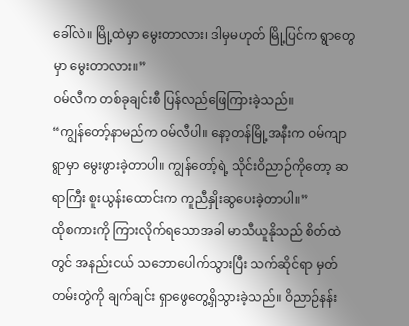ခေါ်လဲ။ မြို့ထဲမှာ မွေးတာလား၊ ဒါမှမဟုတ် မြို့ပြင်က ရွာတွေမှာ မွေးတာလား။”
ဝမ်လီက တစ်ခုချင်းစီ ပြန်လည်ဖြေကြားခဲ့သည်။
“ကျွန်တော့်နာမည်က ဝမ်လီပါ။ နော့တန်မြို့အနီးက ဝမ်ကျာရွာမှာ မွေးဖွားခဲ့တာပါ။ ကျွန်တော့်ရဲ့ သိုင်းဝိညာဉ်ကိုတော့ ဆရာကြီး စူးယွန်းထောင်းက ကူညီနှိုးဆွပေးခဲ့တာပါ။”
ထိုစကားကို ကြားလိုက်ရသောအခါ မာသီယူနိုသည် စိတ်ထဲတွင် အနည်းငယ် သဘောပေါက်သွားပြီး သက်ဆိုင်ရာ မှတ်တမ်းတွဲကို ချက်ချင်း ရှာဖွေတွေ့ရှိသွားခဲ့သည်။ ဝိညာဉ်နန်း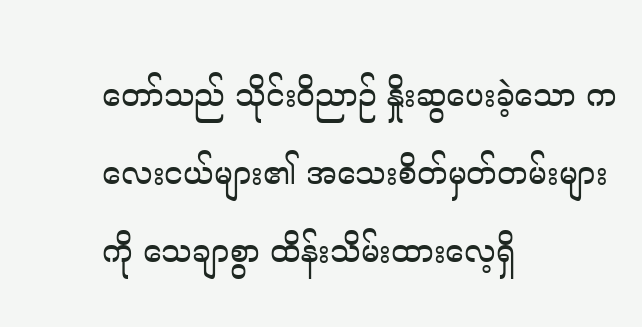တော်သည် သိုင်းဝိညာဉ် နှိုးဆွပေးခဲ့သော ကလေးငယ်များ၏ အသေးစိတ်မှတ်တမ်းများကို သေချာစွာ ထိန်းသိမ်းထားလေ့ရှိ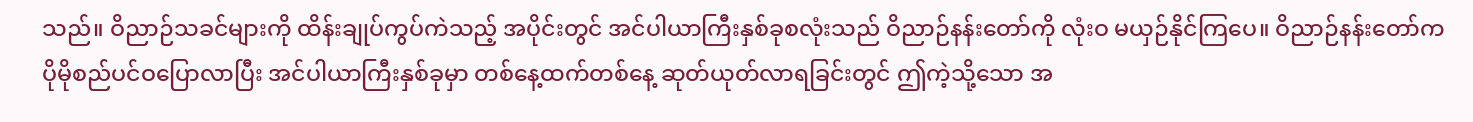သည်။ ဝိညာဉ်သခင်များကို ထိန်းချုပ်ကွပ်ကဲသည့် အပိုင်းတွင် အင်ပါယာကြီးနှစ်ခုစလုံးသည် ဝိညာဉ်နန်းတော်ကို လုံးဝ မယှဉ်နိုင်ကြပေ။ ဝိညာဉ်နန်းတော်က ပိုမိုစည်ပင်ဝပြောလာပြီး အင်ပါယာကြီးနှစ်ခုမှာ တစ်နေ့ထက်တစ်နေ့ ဆုတ်ယုတ်လာရခြင်းတွင် ဤကဲ့သို့သော အ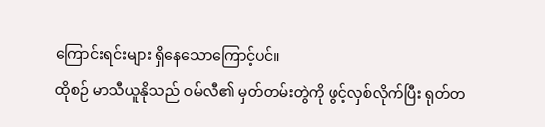ကြောင်းရင်းများ ရှိနေသောကြောင့်ပင်။
ထိုစဉ် မာသီယူနိုသည် ဝမ်လီ၏ မှတ်တမ်းတွဲကို ဖွင့်လှစ်လိုက်ပြီး ရုတ်တ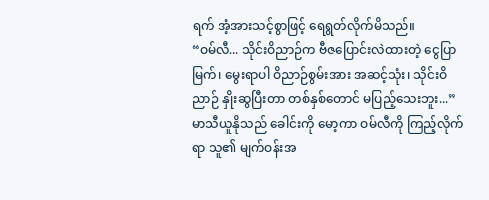ရက် အံ့အားသင့်စွာဖြင့် ရေရွတ်လိုက်မိသည်။
“ဝမ်လီ... သိုင်းဝိညာဉ်က ဗီဇပြောင်းလဲထားတဲ့ ငွေပြာမြက်၊ မွေးရာပါ ဝိညာဉ်စွမ်းအား အဆင့်သုံး၊ သိုင်းဝိညာဉ် နှိုးဆွပြီးတာ တစ်နှစ်တောင် မပြည့်သေးဘူး...”
မာသီယူနိုသည် ခေါင်းကို မော့ကာ ဝမ်လီကို ကြည့်လိုက်ရာ သူ၏ မျက်ဝန်းအ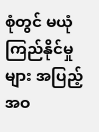စုံတွင် မယုံကြည်နိုင်မှုများ အပြည့်အဝ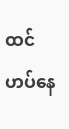ထင်ဟပ်နေ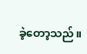ခဲ့တော့သည်။